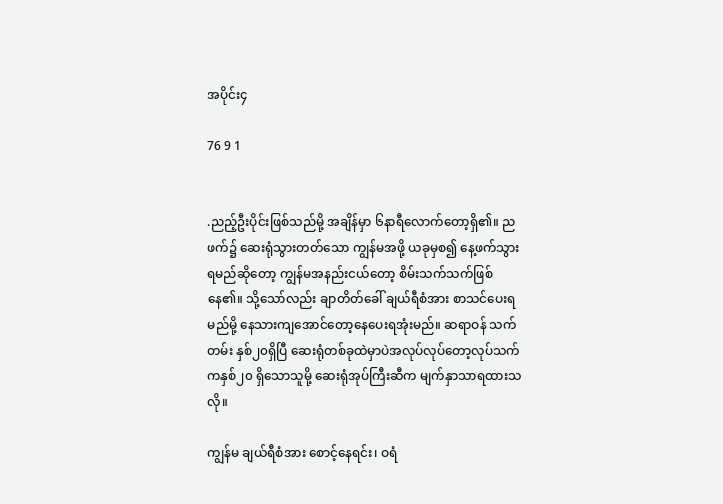အပိုင်း၄

76 9 1


.ညည့်ဦးပိုင်းဖြစ်သည်မို့ အချိန်မှာ ၆နာရီလောက်တော့ရှိ၏။ ညဖက်၌ ဆေးရုံသွားတတ်သော ကျွန်မအဖို့ ယခုမှစ၍ နေ့ဖက်သွားရမည်ဆိုတော့ ကျွန်မအနည်းငယ်တော့ စိမ်းသက်သက်ဖြစ်နေ၏။ သို့သော်လည်း ချာတိတ်ခေါ် ချယ်ရီစံအား စာသင်ပေးရမည်မို့ နေသားကျအောင်တော့နေပေးရအုံးမည်။ ဆရာဝန် သက်တမ်း နှစ်၂၀ရှိပြီ ဆေးရုံတစ်ခုထဲမှာပဲအလုပ်လုပ်‌တော့လုပ်သက်ကနှစ်၂၀ ရှိသောသူမို့ ဆေးရုံအုပ်ကြီးဆီက မျက်နှာသာရထားသလို။

ကျွန်မ ချယ်ရီစံအား စောင့်နေရင်း၊ ဝရံ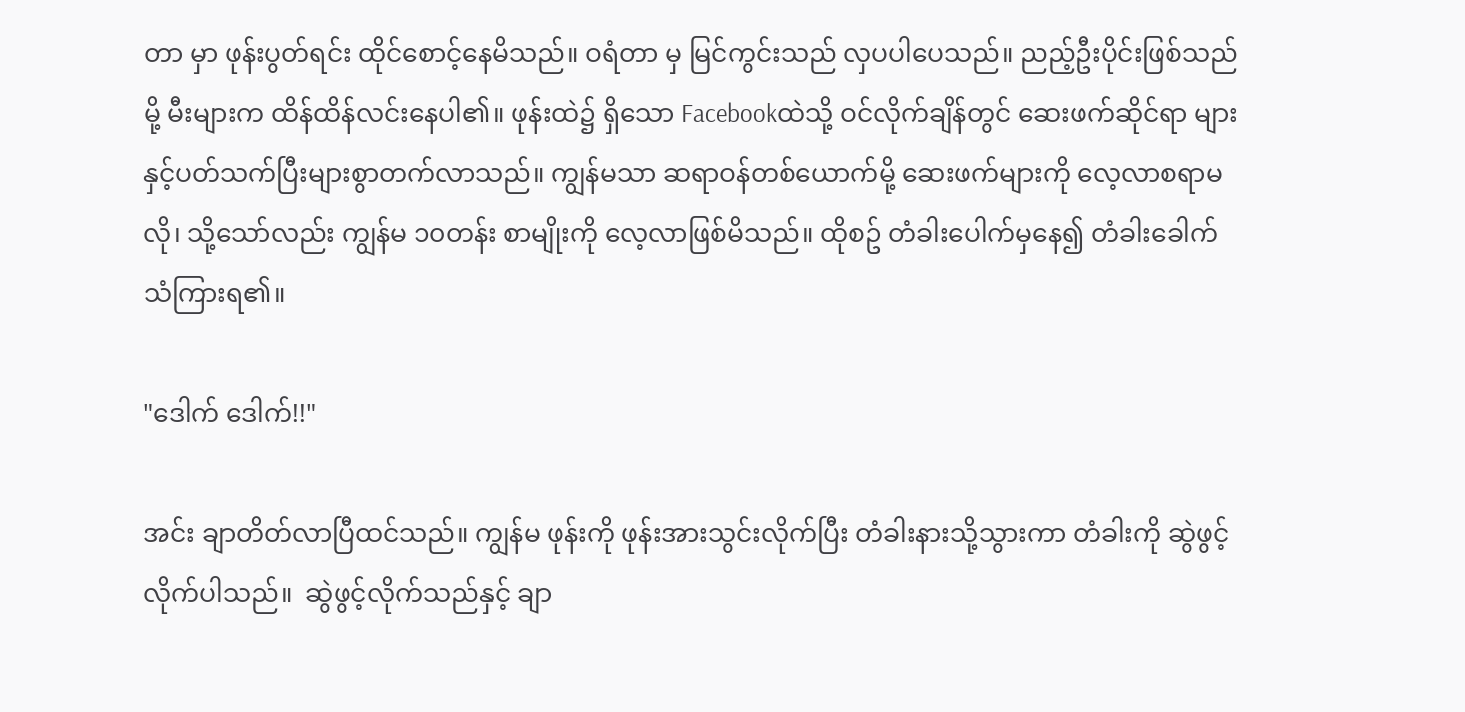တာ မှာ ဖုန်းပွတ်ရင်း ထိုင်စောင့်နေမိသည်။ ဝရံတာ မှ မြင်ကွင်းသည် လှပပါပေသည်။ ညည့်ဦးပိုင်းဖြစ်သည်မို့ မီးများက ထိန်ထိန်လင်းနေပါ၏။ ဖုန်းထဲ၌ ရှိသော Facebookထဲသို့ ဝင်လိုက်ချိန်တွင် ဆေးဖက်ဆိုင်ရာ များနှင့်ပတ်သက်ပြီးများစွာတက်လာသည်။ ကျွန်မသာ ဆရာဝန်တစ်ယောက်မို့ ဆေးဖက်များကို လေ့လာစရာမလို၊ သို့သော်လည်း ကျွန်မ ၁၀တန်း စာမျိုးကို လေ့လာဖြစ်မိသည်။ ထိုစဥ် တံခါးပေါက်မှနေ၍ တံခါးခေါက်သံကြားရ၏။

"ဒေါက် ဒေါက်!!"

အင်း ချာတိတ်လာပြီထင်သည်။ ကျွန်မ ဖုန်းကို ဖုန်းအားသွင်းလိုက်ပြီး တံခါးနားသို့သွားကာ တံခါးကို ဆွဲဖွင့်လိုက်ပါသည်။  ဆွဲဖွင့်လိုက်သည်နှင့် ချာ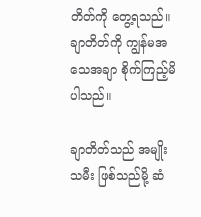တိတ်ကို တွေ့ရသည်။ ချာတိတ်ကို ကျွန်မအသေအချာ စိုက်ကြည့်မိပါသည်။

ချာတိတ်သည် အမျိုးသမီး ဖြစ်သည်မို့ ဆံ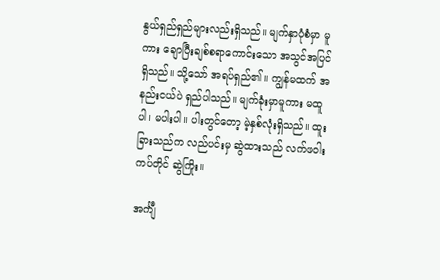နွယ်ရှည်ရှည်များလည်းရှိသည်။ မျက်နှာပုံစံမှာ မူကား ချောပြီးချစ်စရာကောင်းသော အသွင်အပြင်ရှိသည်။ သို့သော် အရပ်ရှည်၏။ ကျွန်မထက် အနည်းငယ်ပဲ ရှည်ပါသည်။ မျက်ခုံးမှာမူကား မထူပါ၊ မပါးပါ။ ပါးတွင်တော့ မဲ့နှစ်လုံးရှိသည်။ ထူးခြားသည်က လည်ပင်းမှ ဆွဲထားသည် လက်ဖဝါးကပ်တိုင် ဆွဲကြိုး။

အင်္ကျီ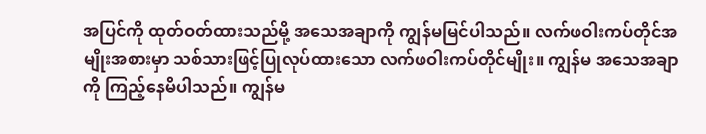အပြင်ကို ထုတ်ဝတ်ထားသည်မို့ အသေအချာကို ကျွန်မမြင်ပါသည်။ လက်ဖဝါးကပ်တိုင်အမျိုးအစားမှာ သစ်သားဖြင့်ပြုလုပ်ထားသော လက်ဖဝါးကပ်တိုင်မျိုး။ ကျွန်မ အသေအချာကို ကြည့်နေမိပါသည်။ ကျွန်မ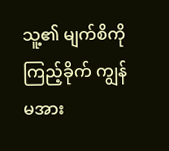သူ့၏ မျက်စိကို ကြည့်ခိုက် ကျွန်မအား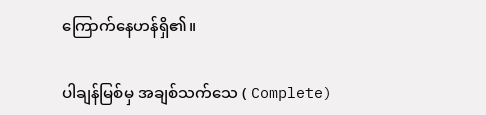ကြောက်နေဟန်ရှိ၏။

ပါချန်မြစ်မှ အချစ်သက်သေ ( Complete)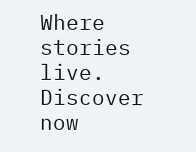Where stories live. Discover now